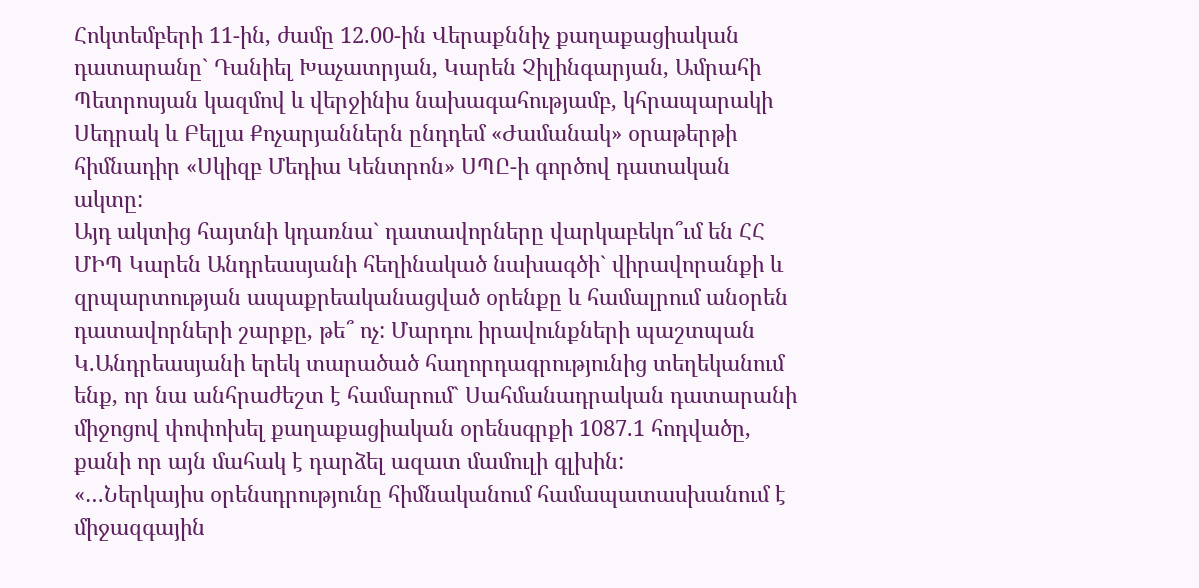Հոկտեմբերի 11-ին, ժամը 12.00-ին Վերաքննիչ քաղաքացիական դատարանը` Դանիել Խաչատրյան, Կարեն Չիլինգարյան, Ամրահի Պետրոսյան կազմով և վերջինիս նախագահությամբ, կհրապարակի Սեդրակ և Բելլա Քոչարյաններն ընդդեմ «Ժամանակ» օրաթերթի հիմնադիր «Սկիզբ Մեդիա Կենտրոն» ՍՊԸ-ի գործով դատական ակտը:
Այդ ակտից հայտնի կդառնա` դատավորները վարկաբեկո՞ւմ են ՀՀ ՄԻՊ Կարեն Անդրեասյանի հեղինակած նախագծի` վիրավորանքի և զրպարտության ապաքրեականացված օրենքը և համալրում անօրեն դատավորների շարքը, թե՞ ոչ: Մարդու իրավունքների պաշտպան Կ.Անդրեասյանի երեկ տարածած հաղորդագրությունից տեղեկանում ենք, որ նա անհրաժեշտ է համարում` Սահմանադրական դատարանի միջոցով փոփոխել քաղաքացիական օրենսգրքի 1087.1 հոդվածը, քանի որ այն մահակ է դարձել ազատ մամուլի գլխին:
«…Ներկայիս օրենսդրությունը հիմնականում համապատասխանում է միջազգային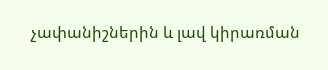չափանիշներին և լավ կիրառման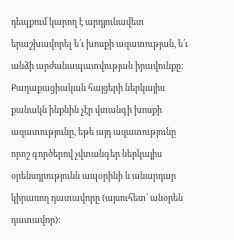դեպքում կարող է արդյունավետ երաշխավորել ե՛ւ խոսքի ազատության, ե՛ւ անձի արժանապատվության իրավունքը: Քաղաքացիական հայցերի ներկայիս քանակն ինքնին չէր վտանգի խոսքի ազատությունը, եթե այդ ազատությունը որոշ գործերով չվտանգեր ներկայիս օրենսդրությունն ապօրինի և անարդար կիրառող դատավորը (այսուհետ` անօրեն դատավոր):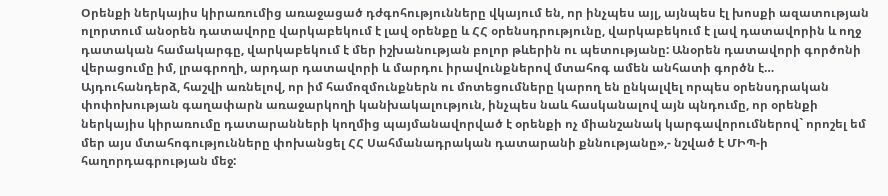Օրենքի ներկայիս կիրառումից առաջացած դժգոհությունները վկայում են, որ ինչպես այլ, այնպես էլ խոսքի ազատության ոլորտում անօրեն դատավորը վարկաբեկում է լավ օրենքը և ՀՀ օրենսդրությունը, վարկաբեկում է լավ դատավորին և ողջ դատական համակարգը, վարկաբեկում է մեր իշխանության բոլոր թևերին ու պետությանը: Անօրեն դատավորի գործոնի վերացումը իմ, լրագրողի, արդար դատավորի և մարդու իրավունքներով մտահոգ ամեն անհատի գործն է…
Այդուհանդերձ, հաշվի առնելով, որ իմ համոզմունքներն ու մոտեցումները կարող են ընկալվել որպես օրենսդրական փոփոխության գաղափարն առաջարկողի կանխակալություն, ինչպես նաև հասկանալով այն պնդումը, որ օրենքի ներկայիս կիրառումը դատարանների կողմից պայմանավորված է օրենքի ոչ միանշանակ կարգավորումներով` որոշել եմ մեր այս մտահոգությունները փոխանցել ՀՀ Սահմանադրական դատարանի քննությանը»,- նշված է ՄԻՊ-ի հաղորդագրության մեջ: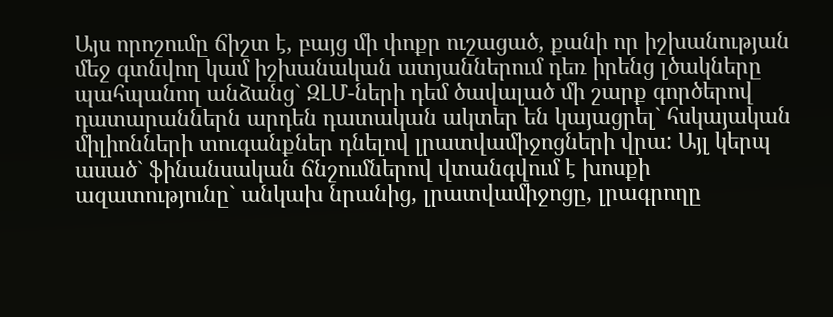Այս որոշումը ճիշտ է, բայց մի փոքր ուշացած, քանի որ իշխանության մեջ գտնվող կամ իշխանական ատյաններում դեռ իրենց լծակները պահպանող անձանց` ԶԼՄ-ների դեմ ծավալած մի շարք գործերով դատարաններն արդեն դատական ակտեր են կայացրել` հսկայական միլիոնների տուգանքներ դնելով լրատվամիջոցների վրա: Այլ կերպ ասած` ֆինանսական ճնշումներով վտանգվում է խոսքի ազատությունը` անկախ նրանից, լրատվամիջոցը, լրագրողը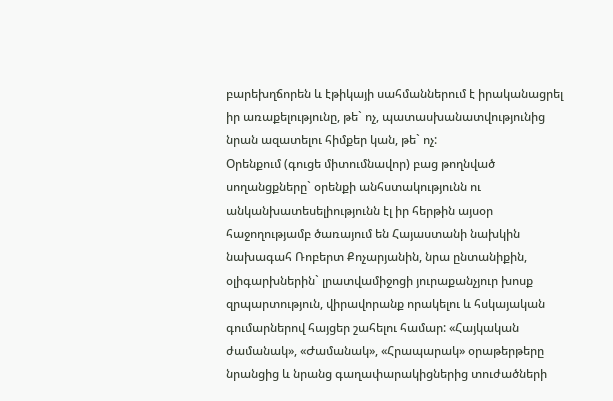բարեխղճորեն և էթիկայի սահմաններում է իրականացրել իր առաքելությունը, թե` ոչ, պատասխանատվությունից նրան ազատելու հիմքեր կան, թե` ոչ:
Օրենքում (գուցե միտումնավոր) բաց թողնված սողանցքները` օրենքի անհստակությունն ու անկանխատեսելիությունն էլ իր հերթին այսօր հաջողությամբ ծառայում են Հայաստանի նախկին նախագահ Ռոբերտ Քոչարյանին, նրա ընտանիքին, օլիգարխներին` լրատվամիջոցի յուրաքանչյուր խոսք զրպարտություն, վիրավորանք որակելու և հսկայական գումարներով հայցեր շահելու համար: «Հայկական ժամանակ», «Ժամանակ», «Հրապարակ» օրաթերթերը նրանցից և նրանց գաղափարակիցներից տուժածների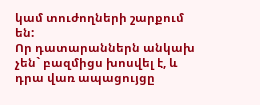կամ տուժողների շարքում են:
Որ դատարաններն անկախ չեն` բազմիցս խոսվել է, և դրա վառ ապացույցը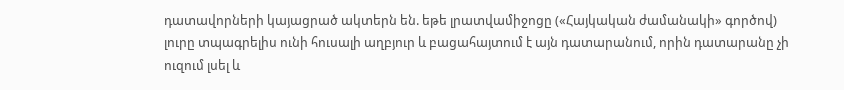դատավորների կայացրած ակտերն են. եթե լրատվամիջոցը («Հայկական ժամանակի» գործով) լուրը տպագրելիս ունի հուսալի աղբյուր և բացահայտում է այն դատարանում, որին դատարանը չի ուզում լսել և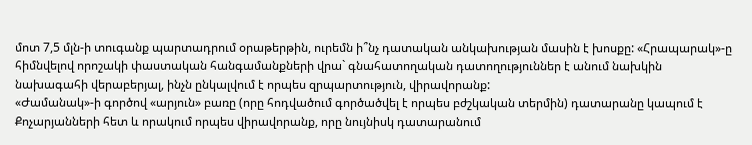մոտ 7,5 մլն-ի տուգանք պարտադրում օրաթերթին, ուրեմն ի՞նչ դատական անկախության մասին է խոսքը: «Հրապարակ»-ը հիմնվելով որոշակի փաստական հանգամանքների վրա` գնահատողական դատողություններ է անում նախկին նախագահի վերաբերյալ, ինչն ընկալվում է որպես զրպարտություն, վիրավորանք:
«Ժամանակ»-ի գործով «արյուն» բառը (որը հոդվածում գործածվել է որպես բժշկական տերմին) դատարանը կապում է Քոչարյանների հետ և որակում որպես վիրավորանք, որը նույնիսկ դատարանում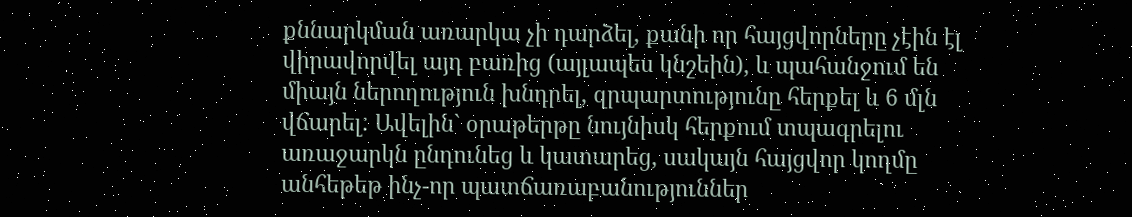քննարկման առարկա չի դարձել, քանի որ հայցվորները չէին էլ վիրավորվել այդ բառից (այլապես կնշեին), և պահանջում են միայն ներողություն խնդրել, զրպարտությունը հերքել և 6 մլն վճարել: Ավելին` օրաթերթը նույնիսկ հերքում տպագրելու առաջարկն ընդունեց և կատարեց, սակայն հայցվոր կողմը անհեթեթ ինչ-որ պատճառաբանություններ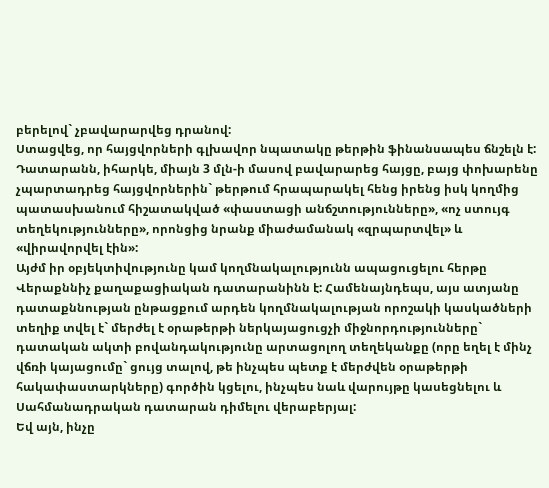բերելով` չբավարարվեց դրանով:
Ստացվեց, որ հայցվորների գլխավոր նպատակը թերթին ֆինանսապես ճնշելն է: Դատարանն, իհարկե, միայն 3 մլն-ի մասով բավարարեց հայցը, բայց փոխարենը չպարտադրեց հայցվորներին` թերթում հրապարակել հենց իրենց իսկ կողմից պատասխանում հիշատակված «փաստացի անճշտությունները», «ոչ ստույգ տեղեկությունները», որոնցից նրանք միաժամանակ «զրպարտվել» և «վիրավորվել էին»:
Այժմ իր օբյեկտիվությունը կամ կողմնակալությունն ապացուցելու հերթը Վերաքննիչ քաղաքացիական դատարանինն է: Համենայնդեպս, այս ատյանը դատաքննության ընթացքում արդեն կողմնակալության որոշակի կասկածների տեղիք տվել է` մերժել է օրաթերթի ներկայացուցչի միջնորդությունները` դատական ակտի բովանդակությունը արտացոլող տեղեկանքը (որը եղել է մինչ վճռի կայացումը` ցույց տալով, թե ինչպես պետք է մերժվեն օրաթերթի հակափաստարկները) գործին կցելու, ինչպես նաև վարույթը կասեցնելու և Սահմանադրական դատարան դիմելու վերաբերյալ:
Եվ այն, ինչը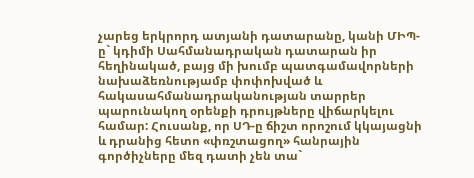չարեց երկրորդ ատյանի դատարանը, կանի ՄԻՊ-ը` կդիմի Սահմանադրական դատարան իր հեղինակած, բայց մի խումբ պատգամավորների նախաձեռնությամբ փոփոխված և հակասահմանադրականության տարրեր պարունակող օրենքի դրույթները վիճարկելու համար: Հուսանք, որ ՍԴ-ը ճիշտ որոշում կկայացնի և դրանից հետո «փռշտացող» հանրային գործիչները մեզ դատի չեն տա`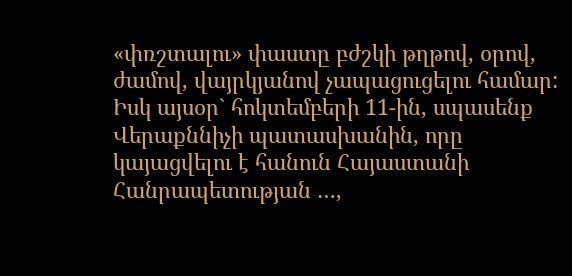«փռշտալու» փաստը բժշկի թղթով, օրով, ժամով, վայրկյանով չապացուցելու համար: Իսկ այսօր` հոկտեմբերի 11-ին, սպասենք Վերաքննիչի պատասխանին, որը կայացվելու է հանուն Հայաստանի Հանրապետության …,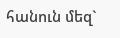հանուն մեզ`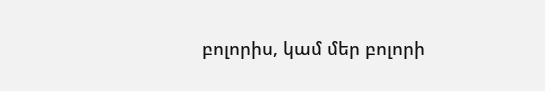բոլորիս, կամ մեր բոլորի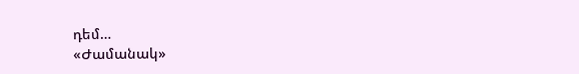դեմ…
«Ժամանակ»